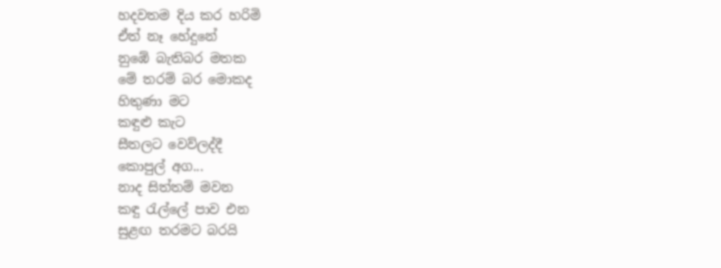හදවතම දිය කර හරිමි
ඒත් නෑ හේදුනේ
නුඹේ බැතිබර මතක
මේ තරම් බර මොකද
හිතුණා මට
කඳුළු කැට
සීතලට වෙව්ලද්දී
කොපුල් අග...
නාද සිත්තම් මවන
කඳු රැල්ලේ පාව එන
සුළඟ තරමට බරයි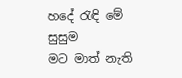හදේ රැඳි මේ සුසුම
මට මාත් නැති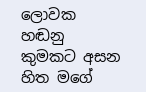ලොවක
හඬනු කුමකට අසන
හිත මගේ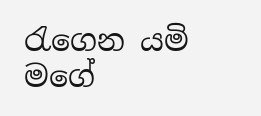රැගෙන යමි
මගේ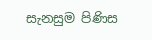සැනසුම පිණිස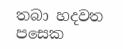තබා හදවත පසෙක